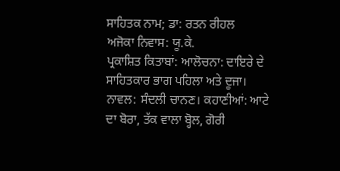ਸਾਹਿਤਕ ਨਾਮ; ਡਾ: ਰਤਨ ਰੀਹਲ
ਅਜੋਕਾ ਨਿਵਾਸ: ਯੂ.ਕੇ.
ਪ੍ਰਕਾਸ਼ਿਤ ਕਿਤਾਬਾਂ: ਆਲੋਚਨਾ: ਦਾਇਰੇ ਦੇ ਸਾਹਿਤਕਾਰ ਭਾਗ ਪਹਿਲਾ ਅਤੇ ਦੂਜਾ। ਨਾਵਲ: ਸੰਦਲੀ ਚਾਨਣ। ਕਹਾਣੀਆਂ: ਆਟੇ ਦਾ ਬੋਰਾ, ਤੱਕ ਵਾਲਾ ਬ੍ਹੋਲ, ਗੋਰੀ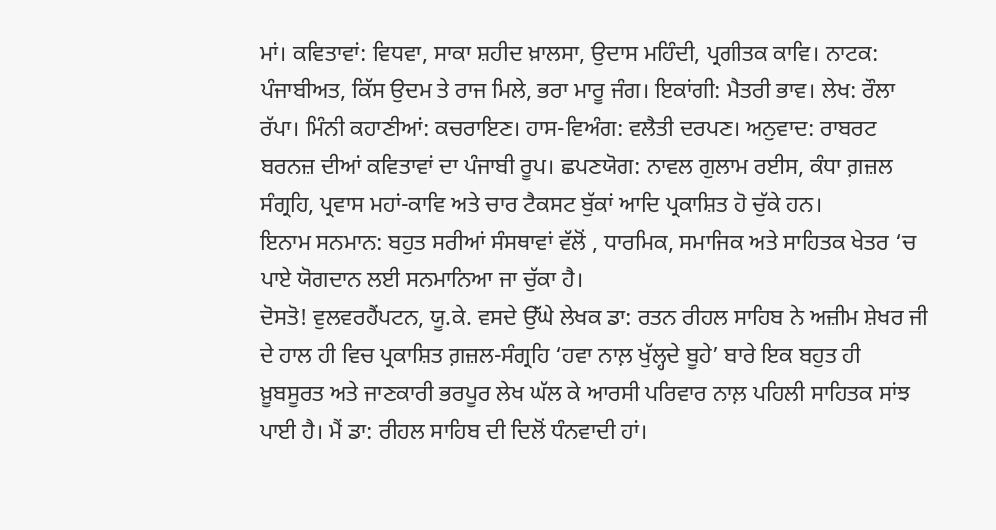ਮਾਂ। ਕਵਿਤਾਵਾਂ: ਵਿਧਵਾ, ਸਾਕਾ ਸ਼ਹੀਦ ਖ਼ਾਲਸਾ, ਉਦਾਸ ਮਹਿੰਦੀ, ਪ੍ਰਗੀਤਕ ਕਾਵਿ। ਨਾਟਕ: ਪੰਜਾਬੀਅਤ, ਕਿੱਸ ਉਦਮ ਤੇ ਰਾਜ ਮਿਲੇ, ਭਰਾ ਮਾਰੂ ਜੰਗ। ਇਕਾਂਗੀ: ਮੈਤਰੀ ਭਾਵ। ਲੇਖ: ਰੌਲਾ ਰੱਪਾ। ਮਿੰਨੀ ਕਹਾਣੀਆਂ: ਕਚਰਾਇਣ। ਹਾਸ-ਵਿਅੰਗ: ਵਲੈਤੀ ਦਰਪਣ। ਅਨੁਵਾਦ: ਰਾਬਰਟ ਬਰਨਜ਼ ਦੀਆਂ ਕਵਿਤਾਵਾਂ ਦਾ ਪੰਜਾਬੀ ਰੂਪ। ਛਪਣਯੋਗ: ਨਾਵਲ ਗੁਲਾਮ ਰਈਸ, ਕੰਧਾ ਗ਼ਜ਼ਲ ਸੰਗ੍ਰਹਿ, ਪ੍ਰਵਾਸ ਮਹਾਂ-ਕਾਵਿ ਅਤੇ ਚਾਰ ਟੈਕਸਟ ਬੁੱਕਾਂ ਆਦਿ ਪ੍ਰਕਾਸ਼ਿਤ ਹੋ ਚੁੱਕੇ ਹਨ।
ਇਨਾਮ ਸਨਮਾਨ: ਬਹੁਤ ਸਰੀਆਂ ਸੰਸਥਾਵਾਂ ਵੱਲੋਂ , ਧਾਰਮਿਕ, ਸਮਾਜਿਕ ਅਤੇ ਸਾਹਿਤਕ ਖੇਤਰ ‘ਚ ਪਾਏ ਯੋਗਦਾਨ ਲਈ ਸਨਮਾਨਿਆ ਜਾ ਚੁੱਕਾ ਹੈ।
ਦੋਸਤੋ! ਵੁਲਵਰਹੈਂਪਟਨ, ਯੂ.ਕੇ. ਵਸਦੇ ਉੱਘੇ ਲੇਖਕ ਡਾ: ਰਤਨ ਰੀਹਲ ਸਾਹਿਬ ਨੇ ਅਜ਼ੀਮ ਸ਼ੇਖਰ ਜੀ ਦੇ ਹਾਲ ਹੀ ਵਿਚ ਪ੍ਰਕਾਸ਼ਿਤ ਗ਼ਜ਼ਲ-ਸੰਗ੍ਰਹਿ ‘ਹਵਾ ਨਾਲ਼ ਖੁੱਲ੍ਹਦੇ ਬੂਹੇ’ ਬਾਰੇ ਇਕ ਬਹੁਤ ਹੀ ਖ਼ੂਬਸੂਰਤ ਅਤੇ ਜਾਣਕਾਰੀ ਭਰਪੂਰ ਲੇਖ ਘੱਲ ਕੇ ਆਰਸੀ ਪਰਿਵਾਰ ਨਾਲ਼ ਪਹਿਲੀ ਸਾਹਿਤਕ ਸਾਂਝ ਪਾਈ ਹੈ। ਮੈਂ ਡਾ: ਰੀਹਲ ਸਾਹਿਬ ਦੀ ਦਿਲੋਂ ਧੰਨਵਾਦੀ ਹਾਂ।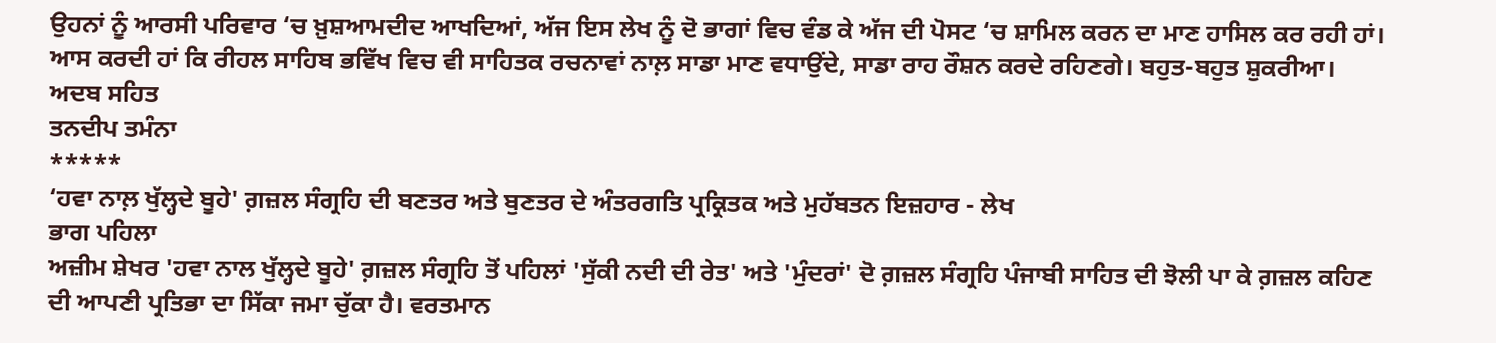ਉਹਨਾਂ ਨੂੰ ਆਰਸੀ ਪਰਿਵਾਰ ‘ਚ ਖ਼ੁਸ਼ਆਮਦੀਦ ਆਖਦਿਆਂ, ਅੱਜ ਇਸ ਲੇਖ ਨੂੰ ਦੋ ਭਾਗਾਂ ਵਿਚ ਵੰਡ ਕੇ ਅੱਜ ਦੀ ਪੋਸਟ ‘ਚ ਸ਼ਾਮਿਲ ਕਰਨ ਦਾ ਮਾਣ ਹਾਸਿਲ ਕਰ ਰਹੀ ਹਾਂ। ਆਸ ਕਰਦੀ ਹਾਂ ਕਿ ਰੀਹਲ ਸਾਹਿਬ ਭਵਿੱਖ ਵਿਚ ਵੀ ਸਾਹਿਤਕ ਰਚਨਾਵਾਂ ਨਾਲ਼ ਸਾਡਾ ਮਾਣ ਵਧਾਉਂਦੇ, ਸਾਡਾ ਰਾਹ ਰੌਸ਼ਨ ਕਰਦੇ ਰਹਿਣਗੇ। ਬਹੁਤ-ਬਹੁਤ ਸ਼ੁਕਰੀਆ।
ਅਦਬ ਸਹਿਤ
ਤਨਦੀਪ ਤਮੰਨਾ
*****
‘ਹਵਾ ਨਾਲ਼ ਖੁੱਲ੍ਹਦੇ ਬੂਹੇ' ਗ਼ਜ਼ਲ ਸੰਗ੍ਰਹਿ ਦੀ ਬਣਤਰ ਅਤੇ ਬੁਣਤਰ ਦੇ ਅੰਤਰਗਤਿ ਪ੍ਰਕ੍ਰਿਤਕ ਅਤੇ ਮੁਹੱਬਤਨ ਇਜ਼ਹਾਰ - ਲੇਖ
ਭਾਗ ਪਹਿਲਾ
ਅਜ਼ੀਮ ਸ਼ੇਖਰ 'ਹਵਾ ਨਾਲ ਖੁੱਲ੍ਹਦੇ ਬੂਹੇ' ਗ਼ਜ਼ਲ ਸੰਗ੍ਰਹਿ ਤੋਂ ਪਹਿਲਾਂ 'ਸੁੱਕੀ ਨਦੀ ਦੀ ਰੇਤ' ਅਤੇ 'ਮੁੰਦਰਾਂ' ਦੋ ਗ਼ਜ਼ਲ ਸੰਗ੍ਰਹਿ ਪੰਜਾਬੀ ਸਾਹਿਤ ਦੀ ਝੋਲੀ ਪਾ ਕੇ ਗ਼ਜ਼ਲ ਕਹਿਣ ਦੀ ਆਪਣੀ ਪ੍ਰਤਿਭਾ ਦਾ ਸਿੱਕਾ ਜਮਾ ਚੁੱਕਾ ਹੈ। ਵਰਤਮਾਨ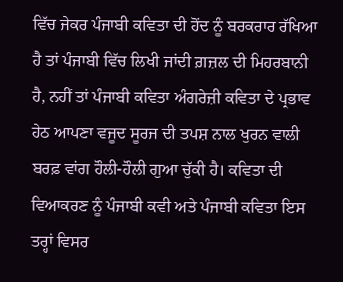ਵਿੱਚ ਜੇਕਰ ਪੰਜਾਬੀ ਕਵਿਤਾ ਦੀ ਹੋਂਦ ਨੂੰ ਬਰਕਰਾਰ ਰੱਖਿਆ ਹੈ ਤਾਂ ਪੰਜਾਬੀ ਵਿੱਚ ਲਿਖੀ ਜਾਂਦੀ ਗ਼ਜ਼ਲ ਦੀ ਮਿਹਰਬਾਨੀ ਹੈ, ਨਹੀਂ ਤਾਂ ਪੰਜਾਬੀ ਕਵਿਤਾ ਅੰਗਰੇਜ਼ੀ ਕਵਿਤਾ ਦੇ ਪ੍ਰਭਾਵ ਹੇਠ ਆਪਣਾ ਵਜੂਦ ਸੂਰਜ ਦੀ ਤਪਸ਼ ਨਾਲ ਖੁਰਨ ਵਾਲੀ ਬਰਫ਼ ਵਾਂਗ ਹੌਲੀ-ਹੌਲੀ ਗੁਆ ਚੁੱਕੀ ਹੈ। ਕਵਿਤਾ ਦੀ ਵਿਆਕਰਣ ਨੂੰ ਪੰਜਾਬੀ ਕਵੀ ਅਤੇ ਪੰਜਾਬੀ ਕਵਿਤਾ ਇਸ ਤਰ੍ਹਾਂ ਵਿਸਰ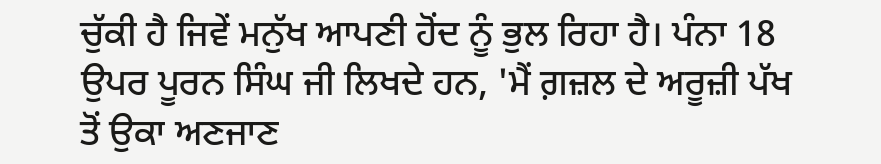ਚੁੱਕੀ ਹੈ ਜਿਵੇਂ ਮਨੁੱਖ ਆਪਣੀ ਹੋਂਦ ਨੂੰ ਭੁਲ ਰਿਹਾ ਹੈ। ਪੰਨਾ 18 ਉਪਰ ਪੂਰਨ ਸਿੰਘ ਜੀ ਲਿਖਦੇ ਹਨ, 'ਮੈਂ ਗ਼ਜ਼ਲ ਦੇ ਅਰੂਜ਼ੀ ਪੱਖ ਤੋਂ ਉਕਾ ਅਣਜਾਣ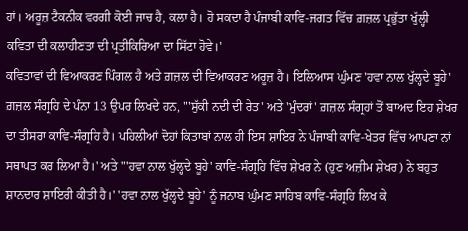ਹਾਂ। ਅਰੂਜ਼ ਟੈਕਨੀਕ ਵਰਗੀ ਕੋਈ ਜਾਚ ਹੈ, ਕਲਾ ਹੈ। ਹੋ ਸਕਦਾ ਹੈ ਪੰਜਾਬੀ ਕਾਵਿ-ਜਗਤ ਵਿੱਚ ਗ਼ਜ਼ਲ ਪ੍ਰਭੁੱਤਾ ਖੁੱਲ੍ਹੀ ਕਵਿਤਾ ਦੀ ਕਲਾਹੀਣਤਾ ਦੀ ਪ੍ਰਤੀਕਿਰਿਆ ਦਾ ਸਿੱਟਾ ਹੋਵੇ।'
ਕਵਿਤਾਵਾਂ ਦੀ ਵਿਆਕਰਣ ਪਿੰਗਲ ਹੈ ਅਤੇ ਗ਼ਜ਼ਲ ਦੀ ਵਿਆਕਰਣ ਅਰੂਜ਼ ਹੈ। ਇਲਿਆਸ ਘੁੰਮਣ 'ਹਵਾ ਨਾਲ ਖੁੱਲ੍ਹਦੇ ਬੂਹੇ' ਗ਼ਜ਼ਲ ਸੰਗ੍ਰਹਿ ਦੇ ਪੰਨਾ 13 ਉਪਰ ਲਿਖਦੇ ਹਨ, "'ਸੁੱਕੀ ਨਦੀ ਦੀ ਰੇਤ' ਅਤੇ 'ਮੁੰਦਰਾਂ' ਗ਼ਜ਼ਲ ਸੰਗ੍ਰਹਾਂ ਤੋਂ ਬਾਅਦ ਇਹ ਸ਼ੇਖਰ ਦਾ ਤੀਸਰਾ ਕਾਵਿ-ਸੰਗ੍ਰਹਿ ਹੈ। ਪਹਿਲੀਆਂ ਦੋਹਾਂ ਕਿਤਾਬਾਂ ਨਾਲ ਹੀ ਇਸ ਸ਼ਾਇਰ ਨੇ ਪੰਜਾਬੀ ਕਾਵਿ-ਖੇਤਰ ਵਿੱਚ ਆਪਣਾ ਨਾਂ ਸਥਾਪਤ ਕਰ ਲਿਆ ਹੈ।' ਅਤੇ "'ਹਵਾ ਨਾਲ ਖੁੱਲ੍ਹਦੇ ਬੂਹੇ' ਕਾਵਿ-ਸੰਗ੍ਰਹਿ ਵਿੱਚ ਸ਼ੇਖਰ ਨੇ (ਹੁਣ ਅਜ਼ੀਮ ਸ਼ੇਖਰ) ਨੇ ਬਹੁਤ ਸ਼ਾਨਦਾਰ ਸ਼ਾਇਰੀ ਕੀਤੀ ਹੈ।' 'ਹਵਾ ਨਾਲ ਖੁੱਲ੍ਹਦੇ ਬੂਹੇ' ਨੂੰ ਜਨਾਬ ਘੁੰਮਣ ਸਾਹਿਬ ਕਾਵਿ-ਸੰਗ੍ਰਹਿ ਲਿਖ ਕੇ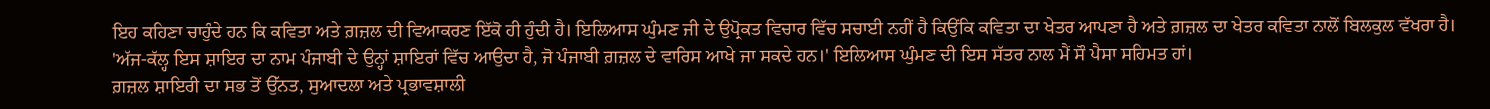ਇਹ ਕਹਿਣਾ ਚਾਹੁੰਦੇ ਹਨ ਕਿ ਕਵਿਤਾ ਅਤੇ ਗ਼ਜ਼ਲ ਦੀ ਵਿਆਕਰਣ ਇੱਕੋ ਹੀ ਹੁੰਦੀ ਹੈ। ਇਲਿਆਸ ਘੁੰਮਣ ਜੀ ਦੇ ਉਪ੍ਰੋਕਤ ਵਿਚਾਰ ਵਿੱਚ ਸਚਾਈ ਨਹੀਂ ਹੈ ਕਿਉਂਕਿ ਕਵਿਤਾ ਦਾ ਖੇਤਰ ਆਪਣਾ ਹੈ ਅਤੇ ਗ਼ਜ਼ਲ ਦਾ ਖੇਤਰ ਕਵਿਤਾ ਨਾਲੋਂ ਬਿਲਕੁਲ ਵੱਖਰਾ ਹੈ। 'ਅੱਜ-ਕੱਲ੍ਹ ਇਸ ਸ਼ਾਇਰ ਦਾ ਨਾਮ ਪੰਜਾਬੀ ਦੇ ਉਨ੍ਹਾਂ ਸ਼ਾਇਰਾਂ ਵਿੱਚ ਆਉਦਾ ਹੈ, ਜੋ ਪੰਜਾਬੀ ਗ਼ਜ਼ਲ ਦੇ ਵਾਰਿਸ ਆਖੇ ਜਾ ਸਕਦੇ ਹਨ।' ਇਲਿਆਸ ਘੁੰਮਣ ਦੀ ਇਸ ਸੱਤਰ ਨਾਲ ਮੈਂ ਸੌ ਪੈਸਾ ਸਹਿਮਤ ਹਾਂ।
ਗ਼ਜ਼ਲ ਸ਼ਾਇਰੀ ਦਾ ਸਭ ਤੋਂ ਉੱਨਤ, ਸੁਆਦਲਾ ਅਤੇ ਪ੍ਰਭਾਵਸ਼ਾਲੀ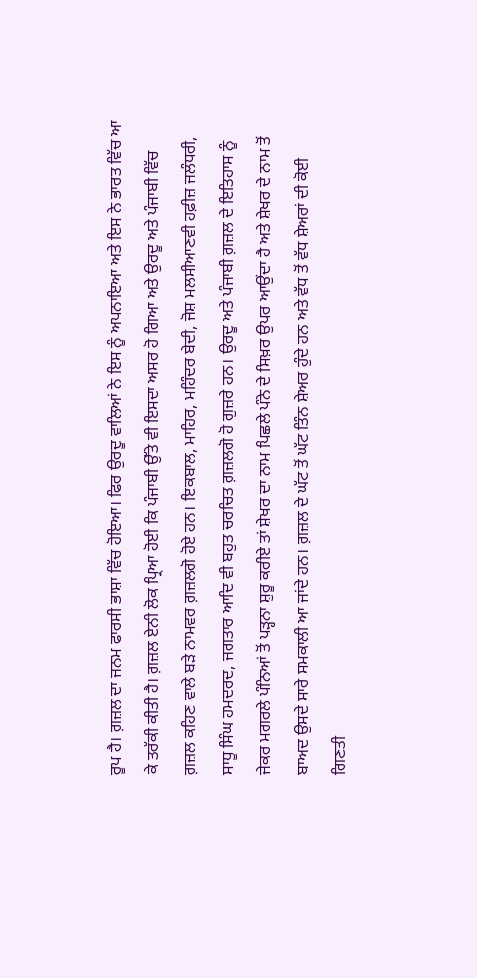ਰੂਪ ਹੈ। ਗ਼ਜ਼ਲ ਦਾ ਜਨਮ ਫਾਰਸੀ ਭਾਸ਼ਾ ਵਿੱਚ ਹੋਇਆ। ਫਿਰ ਉਰਦੂ ਵਾਲਿਆਂ ਨੇ ਇਸ ਨੂੰ ਅਪਨਾਇਆ ਅਤੇ ਇਸ ਨੇ ਭਾਰਤ ਵਿੱਚ ਆ ਕੇ ਤਰੱਕੀ ਕੀਤੀ ਹੈ। ਗ਼ਜ਼ਲ ਏਨੀ ਲੋਕ ਪ੍ਰਿਆ ਹੋਈ ਕਿ ਪੰਜਾਬੀ ਉੱਤੇ ਵੀ ਇਸਦਾ ਅਸਰ ਹੋ ਗਿਆ ਅਤੇ ਉਰਦੂ ਅਤੇ ਪੰਜਾਬੀ ਵਿੱਚ ਗ਼ਜ਼ਲ ਕਹਿਣ ਵਾਲੇ ਬੜੇ ਨਾਮਵਰ ਗ਼ਜ਼ਲਗੋ ਹੋਏ ਹਨ। ਇਕਬਾਲ, ਮਾਹਿਰ, ਮਹਿੰਦਰ ਬੇਦੀ, ਜੋਸ਼ ਮਲਸੀਆਣਵੀ ਹਫ਼ੀਜ਼ ਜਲੰਧਰੀ, ਸਾਧੂ ਸਿੰਘ ਹਮਦਰਦ, ਜਗਤਾਰ ਆਦਿ ਵੀ ਬਹੁਤ ਚਰਚਿਤ ਗ਼ਜ਼ਲਗੋ ਹੋ ਗੁਜ਼ਰੇ ਹਨ। ਉਰਦੂ ਅਤੇ ਪੰਜਾਬੀ ਗ਼ਜ਼ਲ ਦੇ ਇਤਿਹਾਸ ਨੂੰ ਜੇਕਰ ਮਗਰਲੇ ਪੰਨਿਆਂ ਤੋਂ ਪੜ੍ਹਨਾ ਸ਼ੁਰੂ ਕਰੀਏ ਤਾਂ ਸ਼ੇਖਰ ਦਾ ਨਾਮ ਪਿਛਲੇ ਪੰਨੇ ਦੇ ਸਿਖ਼ਰ ਉਪਰ ਆਉਂਦਾ ਹੈ ਅਤੇ ਸ਼ੇਖਰ ਦੇ ਨਾਮ ਤੋਂ ਬਾਅਦ ਉਸਦੇ ਸਾਰੇ ਸਮਕਾਲੀ ਆ ਜਾਂਦੇ ਹਨ। ਗ਼ਜ਼ਲ ਦੇ ਘੱਟ ਤੋਂ ਘੱਟ ਤਿੰਨ ਸ਼ੇਅਰ ਹੁੰਦੇ ਹਨ ਅਤੇ ਵੱਧ ਤੋਂ ਵੱਧ ਸ਼ੇਅਰਾਂ ਦੀ ਕੋਈ ਗਿਣਤੀ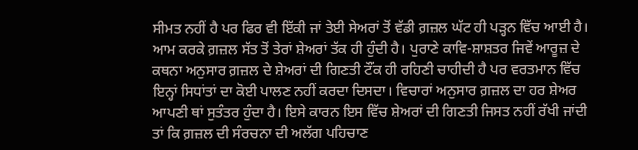ਸੀਮਤ ਨਹੀਂ ਹੈ ਪਰ ਫਿਰ ਵੀ ਇੱਕੀ ਜਾਂ ਤੇਈ ਸੇਅਰਾਂ ਤੋਂ ਵੱਡੀ ਗ਼ਜ਼ਲ ਘੱਟ ਹੀ ਪੜ੍ਹਨ ਵਿੱਚ ਆਈ ਹੈ। ਆਮ ਕਰਕੇ ਗ਼ਜ਼ਲ ਸੱਤ ਤੋਂ ਤੇਰਾਂ ਸ਼ੇਅਰਾਂ ਤੱਕ ਹੀ ਹੁੰਦੀ ਹੈ। ਪੁਰਾਣੇ ਕਾਵਿ-ਸ਼ਾਸ਼ਤਰ ਜਿਵੇਂ ਆਰੂਜ਼ ਦੇ ਕਥਨਾ ਅਨੁਸਾਰ ਗ਼ਜ਼ਲ ਦੇ ਸ਼ੇਅਰਾਂ ਦੀ ਗਿਣਤੀ ਟੌਂਕ ਹੀ ਰਹਿਣੀ ਚਾਹੀਦੀ ਹੈ ਪਰ ਵਰਤਮਾਨ ਵਿੱਚ ਇਨ੍ਹਾਂ ਸਿਧਾਂਤਾਂ ਦਾ ਕੋਈ ਪਾਲਣ ਨਹੀਂ ਕਰਦਾ ਦਿਸਦਾ। ਵਿਚਾਰਾਂ ਅਨੁਸਾਰ ਗ਼ਜ਼ਲ ਦਾ ਹਰ ਸ਼ੇਅਰ ਆਪਣੀ ਥਾਂ ਸੁਤੰਤਰ ਹੁੰਦਾ ਹੈ। ਇਸੇ ਕਾਰਨ ਇਸ ਵਿੱਚ ਸ਼ੇਅਰਾਂ ਦੀ ਗਿਣਤੀ ਜਿਸਤ ਨਹੀਂ ਰੱਖੀ ਜਾਂਦੀ ਤਾਂ ਕਿ ਗ਼ਜ਼ਲ ਦੀ ਸੰਰਚਨਾ ਦੀ ਅਲੱਗ ਪਹਿਚਾਣ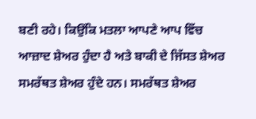ਬਣੀ ਰਹੇ। ਕਿਉਂਕਿ ਮਤਲਾ ਆਪਣੇ ਆਪ ਵਿੱਚ ਆਜ਼ਾਦ ਸ਼ੇਅਰ ਹੁੰਦਾ ਹੈ ਅਤੇ ਬਾਕੀ ਦੇ ਜਿੱਸਤ ਸ਼ੇਅਰ ਸਮਰੱਥਤ ਸ਼ੇਅਰ ਹੁੰਦੇ ਹਨ। ਸਮਰੱਥਤ ਸ਼ੇਅਰ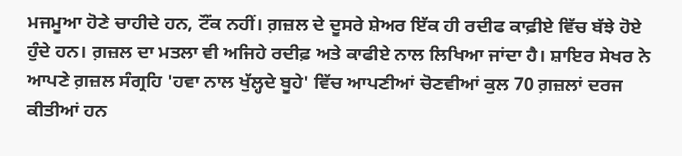ਮਜਮੂਆ ਹੋਣੇ ਚਾਹੀਦੇ ਹਨ, ਟੌਂਕ ਨਹੀਂ। ਗ਼ਜ਼ਲ ਦੇ ਦੂਸਰੇ ਸ਼ੇਅਰ ਇੱਕ ਹੀ ਰਦੀਫ ਕਾਫ਼ੀਏ ਵਿੱਚ ਬੱਝੇ ਹੋਏ ਹੁੰਦੇ ਹਨ। ਗ਼ਜ਼ਲ ਦਾ ਮਤਲਾ ਵੀ ਅਜਿਹੇ ਰਦੀਫ਼ ਅਤੇ ਕਾਫੀਏ ਨਾਲ ਲਿਖਿਆ ਜਾਂਦਾ ਹੈ। ਸ਼ਾਇਰ ਸੇਖਰ ਨੇ ਆਪਣੇ ਗ਼ਜ਼ਲ ਸੰਗ੍ਰਹਿ 'ਹਵਾ ਨਾਲ ਖੁੱਲ੍ਹਦੇ ਬੂਹੇ' ਵਿੱਚ ਆਪਣੀਆਂ ਚੋਣਵੀਆਂ ਕੁਲ 70 ਗ਼ਜ਼ਲਾਂ ਦਰਜ ਕੀਤੀਆਂ ਹਨ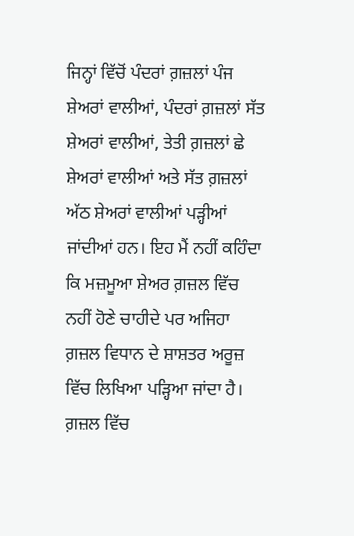ਜਿਨ੍ਹਾਂ ਵਿੱਚੋਂ ਪੰਦਰਾਂ ਗ਼ਜ਼ਲਾਂ ਪੰਜ ਸ਼ੇਅਰਾਂ ਵਾਲੀਆਂ, ਪੰਦਰਾਂ ਗ਼ਜ਼ਲਾਂ ਸੱਤ ਸ਼ੇਅਰਾਂ ਵਾਲੀਆਂ, ਤੇਤੀ ਗ਼ਜ਼ਲਾਂ ਛੇ ਸ਼ੇਅਰਾਂ ਵਾਲੀਆਂ ਅਤੇ ਸੱਤ ਗ਼ਜ਼ਲਾਂ ਅੱਠ ਸ਼ੇਅਰਾਂ ਵਾਲੀਆਂ ਪੜ੍ਹੀਆਂ ਜਾਂਦੀਆਂ ਹਨ। ਇਹ ਮੈਂ ਨਹੀਂ ਕਹਿੰਦਾ ਕਿ ਮਜ਼ਮੂਆ ਸ਼ੇਅਰ ਗ਼ਜ਼ਲ ਵਿੱਚ ਨਹੀਂ ਹੋਣੇ ਚਾਹੀਦੇ ਪਰ ਅਜਿਹਾ ਗ਼ਜ਼ਲ ਵਿਧਾਨ ਦੇ ਸ਼ਾਸ਼ਤਰ ਅਰੂਜ਼ ਵਿੱਚ ਲਿਖਿਆ ਪੜ੍ਹਿਆ ਜਾਂਦਾ ਹੈ।
ਗ਼ਜ਼ਲ ਵਿੱਚ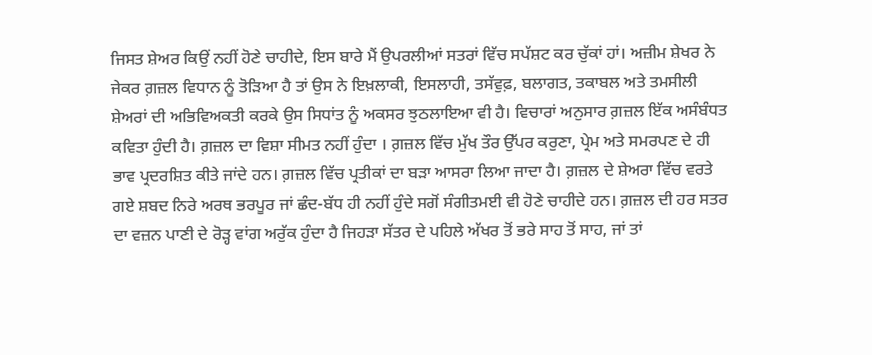ਜਿਸਤ ਸ਼ੇਅਰ ਕਿਉਂ ਨਹੀਂ ਹੋਣੇ ਚਾਹੀਦੇ, ਇਸ ਬਾਰੇ ਮੈਂ ਉਪਰਲੀਆਂ ਸਤਰਾਂ ਵਿੱਚ ਸਪੱਸ਼ਟ ਕਰ ਚੁੱਕਾਂ ਹਾਂ। ਅਜ਼ੀਮ ਸ਼ੇਖਰ ਨੇ ਜੇਕਰ ਗ਼ਜ਼ਲ ਵਿਧਾਨ ਨੂੰ ਤੋੜਿਆ ਹੈ ਤਾਂ ਉਸ ਨੇ ਇਖ਼ਲਾਕੀ, ਇਸਲਾਹੀ, ਤਸੱਵੁਫ਼, ਬਲਾਗਤ, ਤਕਾਬਲ ਅਤੇ ਤਮਸੀਲੀ ਸ਼ੇਅਰਾਂ ਦੀ ਅਭਿਵਿਅਕਤੀ ਕਰਕੇ ਉਸ ਸਿਧਾਂਤ ਨੂੰ ਅਕਸਰ ਝੁਠਲਾਇਆ ਵੀ ਹੈ। ਵਿਚਾਰਾਂ ਅਨੁਸਾਰ ਗ਼ਜ਼ਲ ਇੱਕ ਅਸੰਬੰਧਤ ਕਵਿਤਾ ਹੁੰਦੀ ਹੈ। ਗ਼ਜ਼ਲ ਦਾ ਵਿਸ਼ਾ ਸੀਮਤ ਨਹੀਂ ਹੁੰਦਾ । ਗ਼ਜ਼ਲ ਵਿੱਚ ਮੁੱਖ ਤੌਰ ਉੱਪਰ ਕਰੁਣਾ, ਪ੍ਰੇਮ ਅਤੇ ਸਮਰਪਣ ਦੇ ਹੀ ਭਾਵ ਪ੍ਰਦਰਸ਼ਿਤ ਕੀਤੇ ਜਾਂਦੇ ਹਨ। ਗ਼ਜ਼ਲ ਵਿੱਚ ਪ੍ਰਤੀਕਾਂ ਦਾ ਬੜਾ ਆਸਰਾ ਲਿਆ ਜਾਦਾ ਹੈ। ਗ਼ਜ਼ਲ ਦੇ ਸ਼ੇਅਰਾ ਵਿੱਚ ਵਰਤੇ ਗਏ ਸ਼ਬਦ ਨਿਰੇ ਅਰਥ ਭਰਪੂਰ ਜਾਂ ਛੰਦ-ਬੱਧ ਹੀ ਨਹੀਂ ਹੁੰਦੇ ਸਗੋਂ ਸੰਗੀਤਮਈ ਵੀ ਹੋਣੇ ਚਾਹੀਦੇ ਹਨ। ਗ਼ਜ਼ਲ ਦੀ ਹਰ ਸਤਰ ਦਾ ਵਜ਼ਨ ਪਾਣੀ ਦੇ ਰੋੜ੍ਹ ਵਾਂਗ ਅਰੁੱਕ ਹੁੰਦਾ ਹੈ ਜਿਹੜਾ ਸੱਤਰ ਦੇ ਪਹਿਲੇ ਅੱਖਰ ਤੋਂ ਭਰੇ ਸਾਹ ਤੋਂ ਸਾਹ, ਜਾਂ ਤਾਂ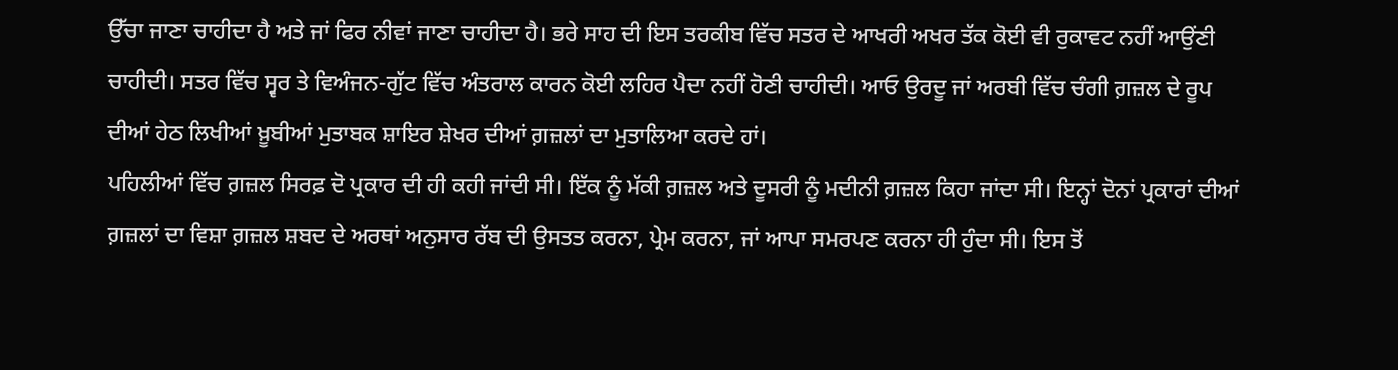ਉੱਚਾ ਜਾਣਾ ਚਾਹੀਦਾ ਹੈ ਅਤੇ ਜਾਂ ਫਿਰ ਨੀਵਾਂ ਜਾਣਾ ਚਾਹੀਦਾ ਹੈ। ਭਰੇ ਸਾਹ ਦੀ ਇਸ ਤਰਕੀਬ ਵਿੱਚ ਸਤਰ ਦੇ ਆਖਰੀ ਅਖਰ ਤੱਕ ਕੋਈ ਵੀ ਰੁਕਾਵਟ ਨਹੀਂ ਆਉਂਣੀ ਚਾਹੀਦੀ। ਸਤਰ ਵਿੱਚ ਸ੍ਵਰ ਤੇ ਵਿਅੰਜਨ-ਗੁੱਟ ਵਿੱਚ ਅੰਤਰਾਲ ਕਾਰਨ ਕੋਈ ਲਹਿਰ ਪੈਦਾ ਨਹੀਂ ਹੋਣੀ ਚਾਹੀਦੀ। ਆਓ ਉਰਦੂ ਜਾਂ ਅਰਬੀ ਵਿੱਚ ਚੰਗੀ ਗ਼ਜ਼ਲ ਦੇ ਰੂਪ ਦੀਆਂ ਹੇਠ ਲਿਖੀਆਂ ਖ਼ੂਬੀਆਂ ਮੁਤਾਬਕ ਸ਼ਾਇਰ ਸ਼ੇਖਰ ਦੀਆਂ ਗ਼ਜ਼ਲਾਂ ਦਾ ਮੁਤਾਲਿਆ ਕਰਦੇ ਹਾਂ।
ਪਹਿਲੀਆਂ ਵਿੱਚ ਗ਼ਜ਼ਲ ਸਿਰਫ਼ ਦੋ ਪ੍ਰਕਾਰ ਦੀ ਹੀ ਕਹੀ ਜਾਂਦੀ ਸੀ। ਇੱਕ ਨੂੰ ਮੱਕੀ ਗ਼ਜ਼ਲ ਅਤੇ ਦੂਸਰੀ ਨੂੰ ਮਦੀਨੀ ਗ਼ਜ਼ਲ ਕਿਹਾ ਜਾਂਦਾ ਸੀ। ਇਨ੍ਹਾਂ ਦੋਨਾਂ ਪ੍ਰਕਾਰਾਂ ਦੀਆਂ ਗ਼ਜ਼ਲਾਂ ਦਾ ਵਿਸ਼ਾ ਗ਼ਜ਼ਲ ਸ਼ਬਦ ਦੇ ਅਰਥਾਂ ਅਨੁਸਾਰ ਰੱਬ ਦੀ ਉਸਤਤ ਕਰਨਾ, ਪ੍ਰੇਮ ਕਰਨਾ, ਜਾਂ ਆਪਾ ਸਮਰਪਣ ਕਰਨਾ ਹੀ ਹੁੰਦਾ ਸੀ। ਇਸ ਤੋਂ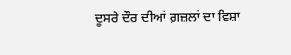ਦੂਸਰੇ ਦੌਰ ਦੀਆਂ ਗ਼ਜ਼ਲਾਂ ਦਾ ਵਿਸ਼ਾ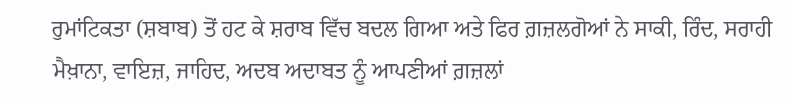ਰੁਮਾਂਟਿਕਤਾ (ਸ਼ਬਾਬ) ਤੋਂ ਹਟ ਕੇ ਸ਼ਰਾਬ ਵਿੱਚ ਬਦਲ ਗਿਆ ਅਤੇ ਫਿਰ ਗ਼ਜ਼ਲਗੋਆਂ ਨੇ ਸਾਕੀ, ਰਿੰਦ, ਸਰਾਹੀ ਮੈਖ਼ਾਨਾ, ਵਾਇਜ਼, ਜਾਹਿਦ, ਅਦਬ ਅਦਾਬਤ ਨੂੰ ਆਪਣੀਆਂ ਗ਼ਜ਼ਲਾਂ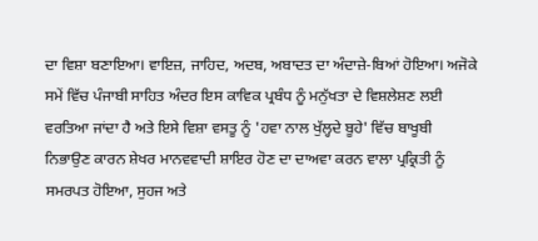ਦਾ ਵਿਸ਼ਾ ਬਣਾਇਆ। ਵਾਇਜ਼, ਜਾਹਿਦ, ਅਦਬ, ਅਬਾਦਤ ਦਾ ਅੰਦਾਜ਼ੇ-ਬਿਆਂ ਹੋਇਆ। ਅਜੋਕੇ ਸਮੇਂ ਵਿੱਚ ਪੰਜਾਬੀ ਸਾਹਿਤ ਅੰਦਰ ਇਸ ਕਾਵਿਕ ਪ੍ਰਬੰਧ ਨੂੰ ਮਨੁੱਖਤਾ ਦੇ ਵਿਸ਼ਲੇਸ਼ਣ ਲਈ ਵਰਤਿਆ ਜਾਂਦਾ ਹੈ ਅਤੇ ਇਸੇ ਵਿਸ਼ਾ ਵਸਤੂ ਨੂੰ 'ਹਵਾ ਨਾਲ ਖੁੱਲ੍ਹਦੇ ਬੂਹੇ' ਵਿੱਚ ਬਾਖੂਬੀ ਨਿਭਾਉਣ ਕਾਰਨ ਸ਼ੇਖਰ ਮਾਨਵਵਾਦੀ ਸ਼ਾਇਰ ਹੋਣ ਦਾ ਦਾਅਵਾ ਕਰਨ ਵਾਲਾ ਪ੍ਰਕ੍ਰਿਤੀ ਨੂੰ ਸਮਰਪਤ ਹੋਇਆ, ਸੁਹਜ ਅਤੇ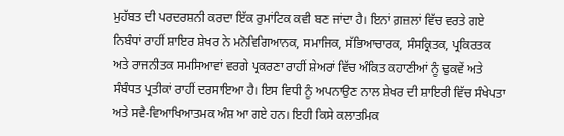ਮੁਹੱਬਤ ਦੀ ਪਰਦਰਸ਼ਨੀ ਕਰਦਾ ਇੱਕ ਰੁਮਾਂਟਿਕ ਕਵੀ ਬਣ ਜਾਂਦਾ ਹੈ। ਇਨਾਂ ਗ਼ਜ਼ਲਾਂ ਵਿੱਚ ਵਰਤੇ ਗਏ ਨਿਬੰਧਾਂ ਰਾਹੀਂ ਸ਼ਾਇਰ ਸ਼ੇਖਰ ਨੇ ਮਨੋਵਿਗਿਆਨਕ, ਸਮਾਜਿਕ, ਸੱਭਿਆਚਾਰਕ, ਸੰਸਕ੍ਰਿਤਕ, ਪ੍ਰਕਿਰਤਕ ਅਤੇ ਰਾਜਨੀਤਕ ਸਮਸਿਆਵਾਂ ਵਰਗੇ ਪ੍ਰਕਰਣਾ ਰਾਹੀਂ ਸ਼ੇਅਰਾਂ ਵਿੱਚ ਅੰਕਿਤ ਕਹਾਣੀਆਂ ਨੂੰ ਢੁਕਵੇਂ ਅਤੇ ਸੰਬੰਧਤ ਪ੍ਰਤੀਕਾਂ ਰਾਹੀਂ ਦਰਸਾਇਆ ਹੈ। ਇਸ ਵਿਧੀ ਨੂੰ ਅਪਨਾਉਣ ਨਾਲ ਸ਼ੇਖਰ ਦੀ ਸ਼ਾਇਰੀ ਵਿੱਚ ਸੰਖੇਪਤਾ ਅਤੇ ਸਵੈ-ਵਿਆਖਿਆਤਮਕ ਅੰਸ਼ ਆ ਗਏ ਹਨ। ਇਹੀ ਕਿਸੇ ਕਲਾਤਮਿਕ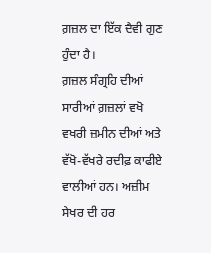ਗ਼ਜ਼ਲ ਦਾ ਇੱਕ ਦੈਵੀ ਗੁਣ ਹੁੰਦਾ ਹੈ।
ਗ਼ਜ਼ਲ ਸੰਗ੍ਰਹਿ ਦੀਆਂ ਸਾਰੀਆਂ ਗ਼ਜ਼ਲਾਂ ਵਖੋ ਵਖਰੀ ਜ਼ਮੀਨ ਦੀਆਂ ਅਤੇ ਵੱਖੋ-ਵੱਖਰੇ ਰਦੀਫ਼ ਕਾਫੀਏ ਵਾਲੀਆਂ ਹਨ। ਅਜ਼ੀਮ ਸੇਖਰ ਦੀ ਹਰ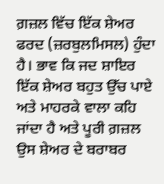ਗ਼ਜ਼ਲ ਵਿੱਚ ਇੱਕ ਸ਼ੇਅਰ ਫਰਦ (ਜ਼ਰਬੁਲਮਿਸਲ) ਹੁੰਦਾ ਹੈ। ਭਾਵ ਕਿ ਜਦ ਸ਼ਾਇਰ ਇੱਕ ਸ਼ੇਅਰ ਬਹੁਤ ਉੱਚ ਪਾਏ ਅਤੇ ਮਾਹਰਕੇ ਵਾਲਾ ਕਹਿ ਜਾਂਦਾ ਹੈ ਅਤੇ ਪੂਰੀ ਗ਼ਜ਼ਲ ਉਸ ਸ਼ੇਅਰ ਦੇ ਬਰਾਬਰ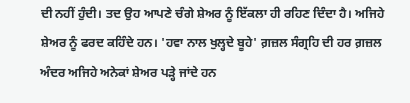ਦੀ ਨਹੀਂ ਹੁੰਦੀ। ਤਦ ਉਹ ਆਪਣੇ ਚੰਗੇ ਸ਼ੇਅਰ ਨੂੰ ਇੱਕਲਾ ਹੀ ਰਹਿਣ ਦਿੰਦਾ ਹੈ। ਅਜਿਹੇ ਸ਼ੇਅਰ ਨੂੰ ਫਰਦ ਕਹਿੰਦੇ ਹਨ। 'ਹਵਾ ਨਾਲ ਖੁਲ੍ਹਦੇ ਬੂਹੇ' ਗ਼ਜ਼ਲ ਸੰਗ੍ਰਹਿ ਦੀ ਹਰ ਗ਼ਜ਼ਲ ਅੰਦਰ ਅਜਿਹੇ ਅਨੇਕਾਂ ਸ਼ੇਅਰ ਪੜ੍ਹੇ ਜਾਂਦੇ ਹਨ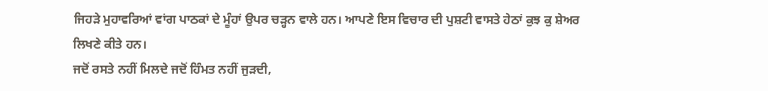ਜਿਹੜੇ ਮੁਹਾਵਰਿਆਂ ਵਾਂਗ ਪਾਠਕਾਂ ਦੇ ਮੂੰਹਾਂ ਉਪਰ ਚੜ੍ਹਨ ਵਾਲੇ ਹਨ। ਆਪਣੇ ਇਸ ਵਿਚਾਰ ਦੀ ਪੁਸ਼ਟੀ ਵਾਸਤੇ ਹੇਠਾਂ ਕੁਝ ਕੁ ਸ਼ੇਅਰ ਲਿਖਣੇ ਕੀਤੇ ਹਨ।
ਜਦੋਂ ਰਸਤੇ ਨਹੀਂ ਮਿਲਦੇ ਜਦੋਂ ਹਿੰਮਤ ਨਹੀਂ ਜੁੜਦੀ,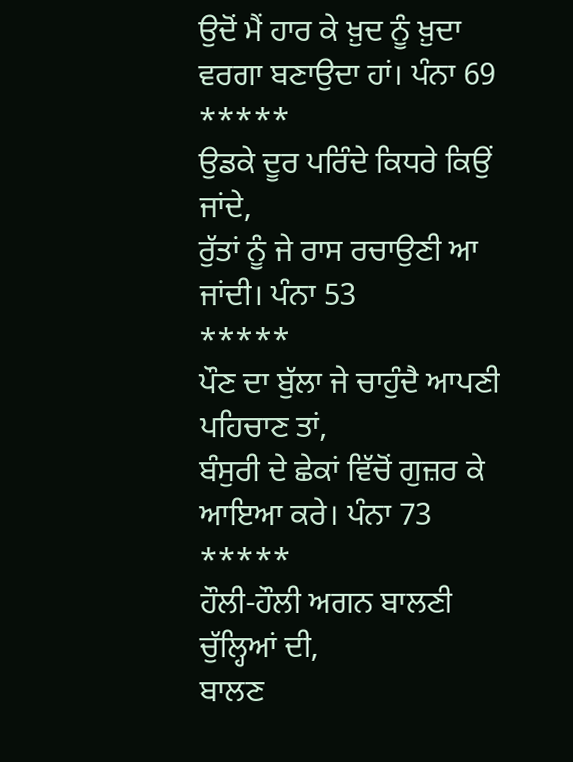ਉਦੋਂ ਮੈਂ ਹਾਰ ਕੇ ਖ਼ੁਦ ਨੂੰ ਖ਼ੁਦਾ ਵਰਗਾ ਬਣਾਉਦਾ ਹਾਂ। ਪੰਨਾ 69
*****
ਉਡਕੇ ਦੂਰ ਪਰਿੰਦੇ ਕਿਧਰੇ ਕਿਉਂ ਜਾਂਦੇ,
ਰੁੱਤਾਂ ਨੂੰ ਜੇ ਰਾਸ ਰਚਾਉਣੀ ਆ ਜਾਂਦੀ। ਪੰਨਾ 53
*****
ਪੌਣ ਦਾ ਬੁੱਲਾ ਜੇ ਚਾਹੁੰਦੈ ਆਪਣੀ ਪਹਿਚਾਣ ਤਾਂ,
ਬੰਸੁਰੀ ਦੇ ਛੇਕਾਂ ਵਿੱਚੋਂ ਗੁਜ਼ਰ ਕੇ ਆਇਆ ਕਰੇ। ਪੰਨਾ 73
*****
ਹੌਲੀ-ਹੌਲੀ ਅਗਨ ਬਾਲਣੀ ਚੁੱਲ੍ਹਿਆਂ ਦੀ,
ਬਾਲਣ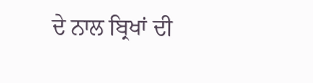ਦੇ ਨਾਲ ਬ੍ਰਿਖਾਂ ਦੀ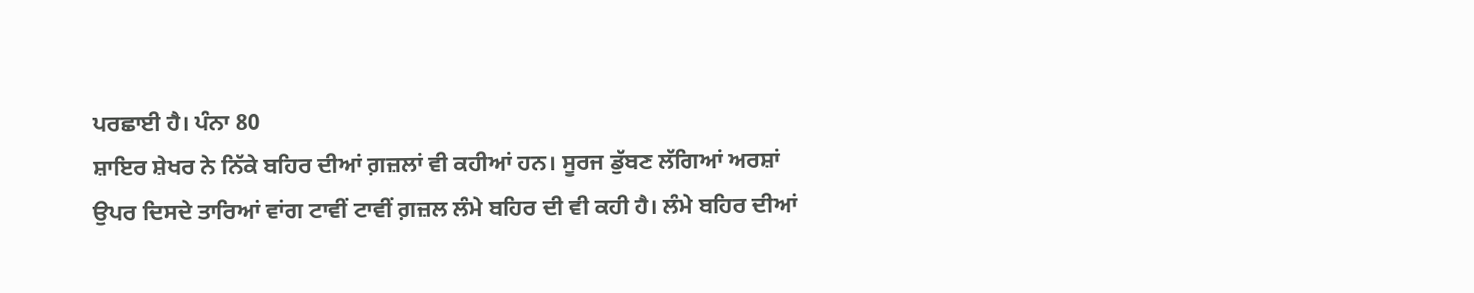ਪਰਛਾਈ ਹੈ। ਪੰਨਾ 80
ਸ਼ਾਇਰ ਸ਼ੇਖਰ ਨੇ ਨਿੱਕੇ ਬਹਿਰ ਦੀਆਂ ਗ਼ਜ਼ਲਾਂ ਵੀ ਕਹੀਆਂ ਹਨ। ਸੂਰਜ ਡੁੱਬਣ ਲੱਗਿਆਂ ਅਰਸ਼ਾਂ ਉਪਰ ਦਿਸਦੇ ਤਾਰਿਆਂ ਵਾਂਗ ਟਾਵੀਂ ਟਾਵੀਂ ਗ਼ਜ਼ਲ ਲੰਮੇ ਬਹਿਰ ਦੀ ਵੀ ਕਹੀ ਹੈ। ਲੰਮੇ ਬਹਿਰ ਦੀਆਂ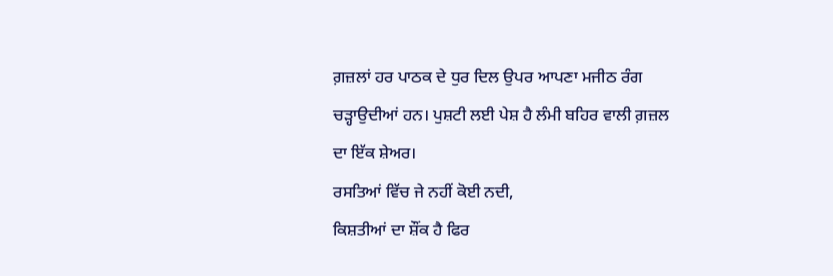ਗ਼ਜ਼ਲਾਂ ਹਰ ਪਾਠਕ ਦੇ ਧੁਰ ਦਿਲ ਉਪਰ ਆਪਣਾ ਮਜੀਠ ਰੰਗ ਚੜ੍ਹਾਉਦੀਆਂ ਹਨ। ਪੁਸ਼ਟੀ ਲਈ ਪੇਸ਼ ਹੈ ਲੰਮੀ ਬਹਿਰ ਵਾਲੀ ਗ਼ਜ਼ਲ ਦਾ ਇੱਕ ਸ਼ੇਅਰ।
ਰਸਤਿਆਂ ਵਿੱਚ ਜੇ ਨਹੀਂ ਕੋਈ ਨਦੀ,
ਕਿਸ਼ਤੀਆਂ ਦਾ ਸ਼ੌਂਕ ਹੈ ਫਿਰ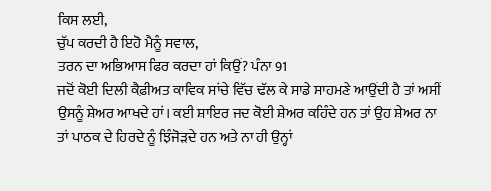ਕਿਸ ਲਈ,
ਚੁੱਪ ਕਰਦੀ ਹੈ ਇਹੋ ਮੈਨੂੰ ਸਵਾਲ,
ਤਰਨ ਦਾ ਅਭਿਆਸ ਫਿਰ ਕਰਦਾ ਹਾਂ ਕਿਉਂ? ਪੰਨਾ 91
ਜਦੋਂ ਕੋਈ ਦਿਲੀ ਕੈਫ਼ੀਅਤ ਕਾਵਿਕ ਸਾਂਚੇ ਵਿੱਚ ਢੱਲ ਕੇ ਸਾਡੇ ਸਾਹਮਣੇ ਆਉਂਦੀ ਹੈ ਤਾਂ ਅਸੀਂ ਉਸਨੂੰ ਸ਼ੇਅਰ ਆਖਦੇ ਹਾਂ। ਕਈ ਸ਼ਾਇਰ ਜਦ ਕੋਈ ਸ਼ੇਅਰ ਕਹਿੰਦੇ ਹਨ ਤਾਂ ਉਹ ਸ਼ੇਅਰ ਨਾ ਤਾਂ ਪਾਠਕ ਦੇ ਹਿਰਦੇ ਨੂੰ ਝਿੰਜੋੜਦੇ ਹਨ ਅਤੇ ਨਾ ਹੀ ਉਨ੍ਹਾਂ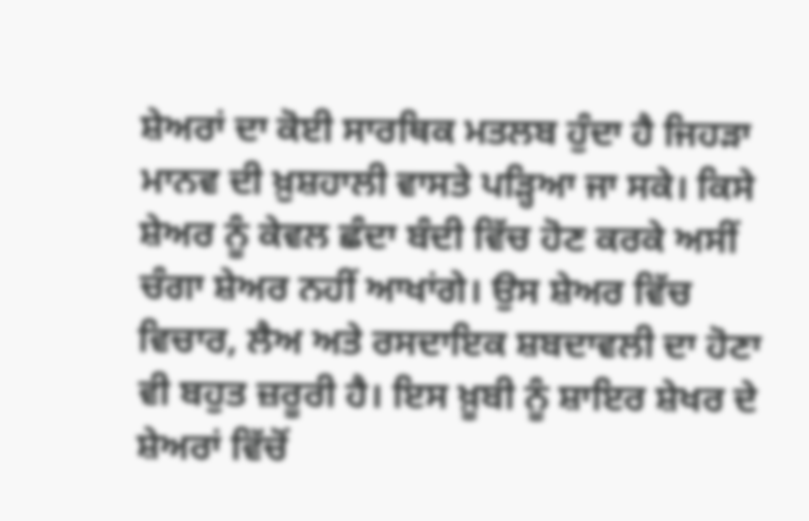ਸ਼ੇਅਰਾਂ ਦਾ ਕੋਈ ਸਾਰਥਿਕ ਮਤਲਬ ਹੁੰਦਾ ਹੈ ਜਿਹੜਾ ਮਾਨਵ ਦੀ ਖ਼ੁਸ਼ਹਾਲੀ ਵਾਸਤੇ ਪੜ੍ਹਿਆ ਜਾ ਸਕੇ। ਕਿਸੇ ਸ਼ੇਅਰ ਨੂੰ ਕੇਵਲ ਛੰਦਾ ਬੰਦੀ ਵਿੱਚ ਹੋਣ ਕਰਕੇ ਅਸੀਂ ਚੰਗਾ ਸ਼ੇਅਰ ਨਹੀਂ ਆਖਾਂਗੇ। ਉਸ ਸ਼ੇਅਰ ਵਿੱਚ ਵਿਚਾਰ, ਲੈਅ ਅਤੇ ਰਸਦਾਇਕ ਸ਼ਬਦਾਵਲੀ ਦਾ ਹੋਣਾ ਵੀ ਬਹੁਤ ਜ਼ਰੂਰੀ ਹੈ। ਇਸ ਖ਼ੂਬੀ ਨੂੰ ਸ਼ਾਇਰ ਸ਼ੇਖਰ ਦੇ ਸ਼ੇਅਰਾਂ ਵਿੱਚੋਂ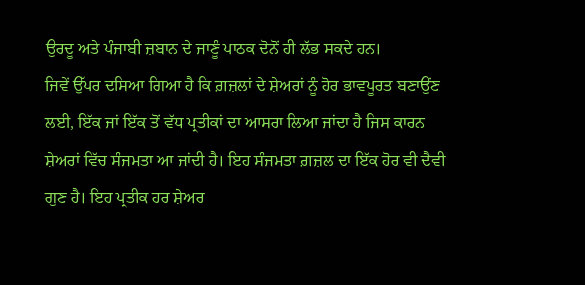ਉਰਦੂ ਅਤੇ ਪੰਜਾਬੀ ਜ਼ਬਾਨ ਦੇ ਜਾਣੂੰ ਪਾਠਕ ਦੋਨੋਂ ਹੀ ਲੱਭ ਸਕਦੇ ਹਨ।
ਜਿਵੇਂ ਉੱਪਰ ਦਸਿਆ ਗਿਆ ਹੈ ਕਿ ਗ਼ਜ਼ਲਾਂ ਦੇ ਸ਼ੇਅਰਾਂ ਨੂੰ ਹੋਰ ਭਾਵਪੂਰਤ ਬਣਾਉਂਣ ਲਈ, ਇੱਕ ਜਾਂ ਇੱਕ ਤੋਂ ਵੱਧ ਪ੍ਰਤੀਕਾਂ ਦਾ ਆਸਰਾ ਲਿਆ ਜਾਂਦਾ ਹੈ ਜਿਸ ਕਾਰਨ ਸ਼ੇਅਰਾਂ ਵਿੱਚ ਸੰਜਮਤਾ ਆ ਜਾਂਦੀ ਹੈ। ਇਹ ਸੰਜਮਤਾ ਗ਼ਜ਼ਲ ਦਾ ਇੱਕ ਹੋਰ ਵੀ ਦੈਵੀ ਗੁਣ ਹੈ। ਇਹ ਪ੍ਰਤੀਕ ਹਰ ਸ਼ੇਅਰ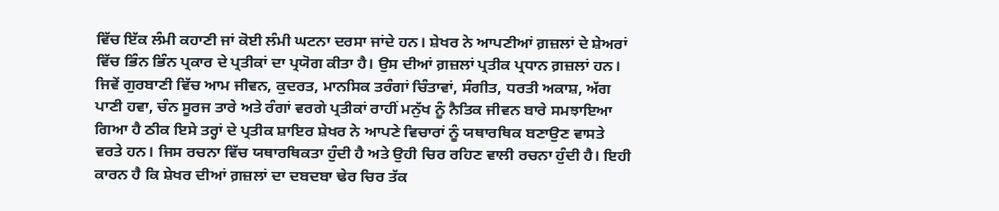ਵਿੱਚ ਇੱਕ ਲੰਮੀ ਕਹਾਣੀ ਜਾਂ ਕੋਈ ਲੰਮੀ ਘਟਨਾ ਦਰਸਾ ਜਾਂਦੇ ਹਨ। ਸ਼ੇਖਰ ਨੇ ਆਪਣੀਆਂ ਗ਼ਜ਼ਲਾਂ ਦੇ ਸ਼ੇਅਰਾਂ ਵਿੱਚ ਭਿੰਨ ਭਿੰਨ ਪ੍ਰਕਾਰ ਦੇ ਪ੍ਰਤੀਕਾਂ ਦਾ ਪ੍ਰਯੋਗ ਕੀਤਾ ਹੈ। ਉਸ ਦੀਆਂ ਗ਼ਜ਼ਲਾਂ ਪ੍ਰਤੀਕ ਪ੍ਰਧਾਨ ਗ਼ਜ਼ਲਾਂ ਹਨ। ਜਿਵੇਂ ਗੁਰਬਾਣੀ ਵਿੱਚ ਆਮ ਜੀਵਨ, ਕੁਦਰਤ, ਮਾਨਸਿਕ ਤਰੰਗਾਂ ਚਿੰਤਾਵਾਂ, ਸੰਗੀਤ, ਧਰਤੀ ਅਕਾਸ਼, ਅੱਗ ਪਾਣੀ ਹਵਾ, ਚੰਨ ਸੂਰਜ ਤਾਰੇ ਅਤੇ ਰੰਗਾਂ ਵਰਗੇ ਪ੍ਰਤੀਕਾਂ ਰਾਹੀਂ ਮਨੁੱਖ ਨੂੰ ਨੈਤਿਕ ਜੀਵਨ ਬਾਰੇ ਸਮਝਾਇਆ ਗਿਆ ਹੈ ਠੀਕ ਇਸੇ ਤਰ੍ਹਾਂ ਦੇ ਪ੍ਰਤੀਕ ਸ਼ਾਇਰ ਸ਼ੇਖਰ ਨੇ ਆਪਣੇ ਵਿਚਾਰਾਂ ਨੂੰ ਯਥਾਰਥਿਕ ਬਣਾਉਣ ਵਾਸਤੇ ਵਰਤੇ ਹਨ। ਜਿਸ ਰਚਨਾ ਵਿੱਚ ਯਥਾਰਥਿਕਤਾ ਹੁੰਦੀ ਹੈ ਅਤੇ ਉਹੀ ਚਿਰ ਰਹਿਣ ਵਾਲੀ ਰਚਨਾ ਹੁੰਦੀ ਹੈ। ਇਹੀ ਕਾਰਨ ਹੈ ਕਿ ਸ਼ੇਖਰ ਦੀਆਂ ਗ਼ਜ਼ਲਾਂ ਦਾ ਦਬਦਬਾ ਢੇਰ ਚਿਰ ਤੱਕ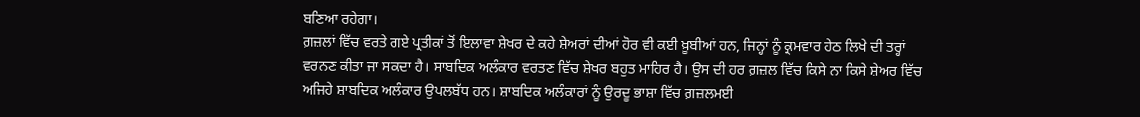ਬਣਿਆ ਰਹੇਗਾ।
ਗ਼ਜ਼ਲਾਂ ਵਿੱਚ ਵਰਤੇ ਗਏ ਪ੍ਰਤੀਕਾਂ ਤੋਂ ਇਲਾਵਾ ਸ਼ੇਖਰ ਦੇ ਕਹੇ ਸ਼ੇਅਰਾਂ ਦੀਆਂ ਹੋਰ ਵੀ ਕਈ ਖ਼ੂਬੀਆਂ ਹਨ, ਜਿਨ੍ਹਾਂ ਨੂੰ ਕ੍ਰਮਵਾਰ ਹੇਠ ਲਿਖੇ ਦੀ ਤਰ੍ਹਾਂ ਵਰਨਣ ਕੀਤਾ ਜਾ ਸਕਦਾ ਹੈ। ਸਾਬਦਿਕ ਅਲੰਕਾਰ ਵਰਤਣ ਵਿੱਚ ਸ਼ੇਖਰ ਬਹੁਤ ਮਾਹਿਰ ਹੈ। ਉਸ ਦੀ ਹਰ ਗ਼ਜ਼ਲ ਵਿੱਚ ਕਿਸੇ ਨਾ ਕਿਸੇ ਸ਼ੇਅਰ ਵਿੱਚ ਅਜਿਹੇ ਸ਼ਾਬਦਿਕ ਅਲੰਕਾਰ ਉਪਲਬੱਧ ਹਨ। ਸ਼ਾਬਦਿਕ ਅਲੰਕਾਰਾਂ ਨੂੰ ਉਰਦੂ ਭਾਸ਼ਾ ਵਿੱਚ ਗ਼ਜ਼ਲਮਈ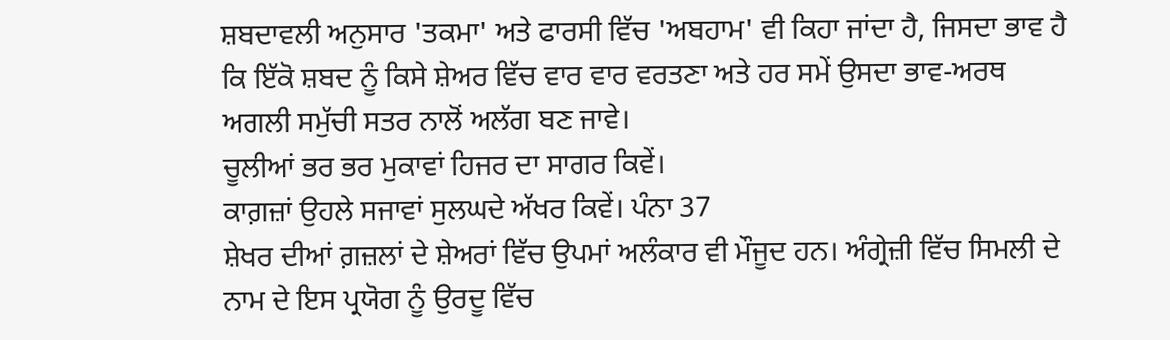ਸ਼ਬਦਾਵਲੀ ਅਨੁਸਾਰ 'ਤਕਮਾ' ਅਤੇ ਫਾਰਸੀ ਵਿੱਚ 'ਅਬਹਾਮ' ਵੀ ਕਿਹਾ ਜਾਂਦਾ ਹੈ, ਜਿਸਦਾ ਭਾਵ ਹੈ ਕਿ ਇੱਕੋ ਸ਼ਬਦ ਨੂੰ ਕਿਸੇ ਸ਼ੇਅਰ ਵਿੱਚ ਵਾਰ ਵਾਰ ਵਰਤਣਾ ਅਤੇ ਹਰ ਸਮੇਂ ਉਸਦਾ ਭਾਵ-ਅਰਥ ਅਗਲੀ ਸਮੁੱਚੀ ਸਤਰ ਨਾਲੋਂ ਅਲੱਗ ਬਣ ਜਾਵੇ।
ਚੂਲੀਆਂ ਭਰ ਭਰ ਮੁਕਾਵਾਂ ਹਿਜਰ ਦਾ ਸਾਗਰ ਕਿਵੇਂ।
ਕਾਗ਼ਜ਼ਾਂ ਉਹਲੇ ਸਜਾਵਾਂ ਸੁਲਘਦੇ ਅੱਖਰ ਕਿਵੇਂ। ਪੰਨਾ 37
ਸ਼ੇਖਰ ਦੀਆਂ ਗ਼ਜ਼ਲਾਂ ਦੇ ਸ਼ੇਅਰਾਂ ਵਿੱਚ ਉਪਮਾਂ ਅਲੰਕਾਰ ਵੀ ਮੌਜੂਦ ਹਨ। ਅੰਗ੍ਰੇਜ਼ੀ ਵਿੱਚ ਸਿਮਲੀ ਦੇ ਨਾਮ ਦੇ ਇਸ ਪ੍ਰਯੋਗ ਨੂੰ ਉਰਦੂ ਵਿੱਚ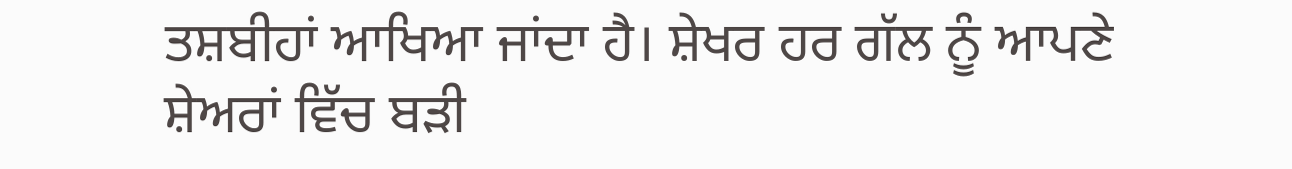ਤਸ਼ਬੀਹਾਂ ਆਖਿਆ ਜਾਂਦਾ ਹੈ। ਸ਼ੇਖਰ ਹਰ ਗੱਲ ਨੂੰ ਆਪਣੇ ਸ਼ੇਅਰਾਂ ਵਿੱਚ ਬੜੀ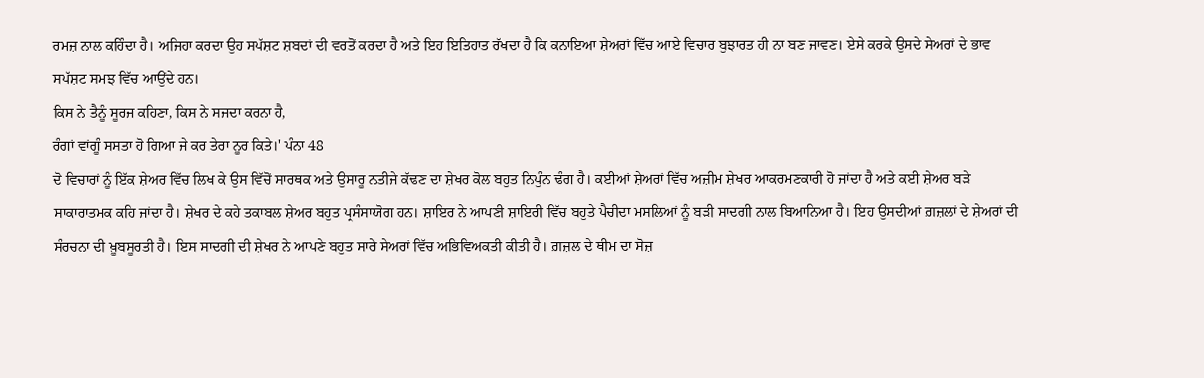ਰਮਜ਼ ਨਾਲ ਕਹਿੰਦਾ ਹੈ। ਅਜਿਹਾ ਕਰਦਾ ਉਹ ਸਪੱਸ਼ਟ ਸ਼ਬਦਾਂ ਦੀ ਵਰਤੋਂ ਕਰਦਾ ਹੈ ਅਤੇ ਇਹ ਇਤਿਹਾਤ ਰੱਖਦਾ ਹੈ ਕਿ ਕਨਾਇਆ ਸ਼ੇਅਰਾਂ ਵਿੱਚ ਆਏ ਵਿਚਾਰ ਬੁਝਾਰਤ ਹੀ ਨਾ ਬਣ ਜਾਵਣ। ਏਸੇ ਕਰਕੇ ਉਸਦੇ ਸੇਅਰਾਂ ਦੇ ਭਾਵ ਸਪੱਸ਼ਟ ਸਮਝ ਵਿੱਚ ਆਉਂਦੇ ਹਨ।
ਕਿਸ ਨੇ ਤੈਨੂੰ ਸੂਰਜ ਕਹਿਣਾ, ਕਿਸ ਨੇ ਸਜਦਾ ਕਰਨਾ ਹੈ,
ਰੰਗਾਂ ਵਾਂਗੂੰ ਸਸਤਾ ਹੋ ਗਿਆ ਜੇ ਕਰ ਤੇਰਾ ਨੂਰ ਕਿਤੇ।' ਪੰਨਾ 48
ਦੋ ਵਿਚਾਰਾਂ ਨੂੰ ਇੱਕ ਸ਼ੇਅਰ ਵਿੱਚ ਲਿਖ ਕੇ ਉਸ ਵਿੱਚੋਂ ਸਾਰਥਕ ਅਤੇ ਉਸਾਰੂ ਨਤੀਜੇ ਕੱਢਣ ਦਾ ਸ਼ੇਖਰ ਕੋਲ ਬਹੁਤ ਨਿਪੁੰਨ ਢੰਗ ਹੈ। ਕਈਆਂ ਸ਼ੇਅਰਾਂ ਵਿੱਚ ਅਜ਼ੀਮ ਸ਼ੇਖਰ ਆਕਰਮਣਕਾਰੀ ਹੋ ਜਾਂਦਾ ਹੈ ਅਤੇ ਕਈ ਸ਼ੇਅਰ ਬੜੇ ਸਾਕਾਰਾਤਮਕ ਕਹਿ ਜਾਂਦਾ ਹੈ। ਸ਼ੇਖਰ ਦੇ ਕਹੇ ਤਕਾਬਲ ਸ਼ੇਅਰ ਬਹੁਤ ਪ੍ਰਸੰਸਾਯੋਗ ਹਨ। ਸ਼ਾਇਰ ਨੇ ਆਪਣੀ ਸ਼ਾਇਰੀ ਵਿੱਚ ਬਹੁਤੇ ਪੈਚੀਦਾ ਮਸਲਿਆਂ ਨੂੰ ਬੜੀ ਸਾਦਗੀ ਨਾਲ ਬਿਆਨਿਆ ਹੈ। ਇਹ ਉਸਦੀਆਂ ਗ਼ਜ਼ਲਾਂ ਦੇ ਸ਼ੇਅਰਾਂ ਦੀ ਸੰਰਚਨਾ ਦੀ ਖ਼ੂਬਸੂਰਤੀ ਹੈ। ਇਸ ਸਾਦਗੀ ਦੀ ਸ਼ੇਖਰ ਨੇ ਆਪਣੇ ਬਹੁਤ ਸਾਰੇ ਸੇਅਰਾਂ ਵਿੱਚ ਅਭਿਵਿਅਕਤੀ ਕੀਤੀ ਹੈ। ਗ਼ਜ਼ਲ ਦੇ ਥੀਮ ਦਾ ਸੋਜ਼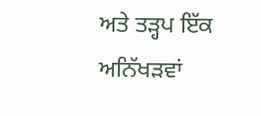ਅਤੇ ਤੜ੍ਹਪ ਇੱਕ ਅਨਿੱਖੜਵਾਂ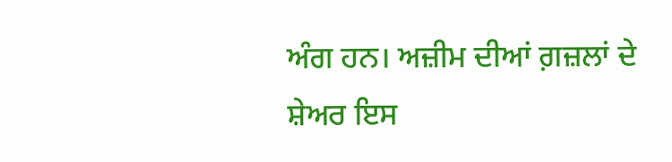ਅੰਗ ਹਨ। ਅਜ਼ੀਮ ਦੀਆਂ ਗ਼ਜ਼ਲਾਂ ਦੇ ਸ਼ੇਅਰ ਇਸ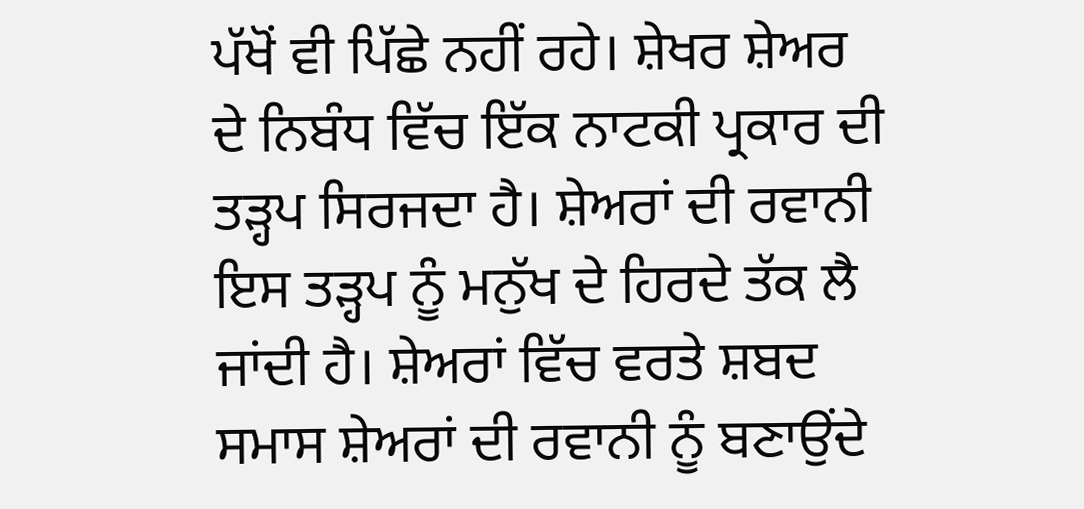ਪੱਖੋਂ ਵੀ ਪਿੱਛੇ ਨਹੀਂ ਰਹੇ। ਸ਼ੇਖਰ ਸ਼ੇਅਰ ਦੇ ਨਿਬੰਧ ਵਿੱਚ ਇੱਕ ਨਾਟਕੀ ਪ੍ਰਕਾਰ ਦੀ ਤੜ੍ਹਪ ਸਿਰਜਦਾ ਹੈ। ਸ਼ੇਅਰਾਂ ਦੀ ਰਵਾਨੀ ਇਸ ਤੜ੍ਹਪ ਨੂੰ ਮਨੁੱਖ ਦੇ ਹਿਰਦੇ ਤੱਕ ਲੈ ਜਾਂਦੀ ਹੈ। ਸ਼ੇਅਰਾਂ ਵਿੱਚ ਵਰਤੇ ਸ਼ਬਦ ਸਮਾਸ ਸ਼ੇਅਰਾਂ ਦੀ ਰਵਾਨੀ ਨੂੰ ਬਣਾਉਂਦੇ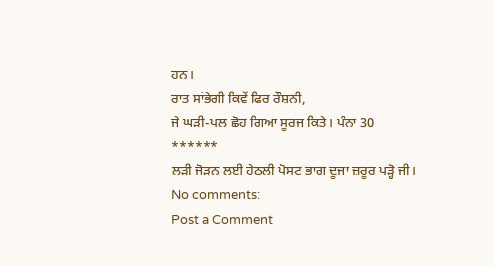ਹਨ।
ਰਾਤ ਸਾਂਭੇਗੀ ਕਿਵੇਂ ਫਿਰ ਰੌਸ਼ਨੀ,
ਜੇ ਘੜੀ-ਪਲ ਛੋਹ ਗਿਆ ਸੂਰਜ ਕਿਤੇ। ਪੰਨਾ 30
******
ਲੜੀ ਜੋੜਨ ਲਈ ਹੇਠਲੀ ਪੋਸਟ ਭਾਗ ਦੂਜਾ ਜ਼ਰੂਰ ਪੜ੍ਹੋ ਜੀ।
No comments:
Post a Comment